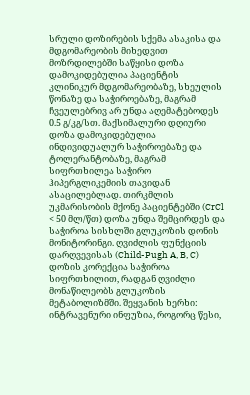სრული დოზირების სქემა ასაკისა და მდგომარეობის მიხედვით
მოზრდილებში საწყისი დოზა დამოკიდებულია პაციენტის კლინიკურ მდგომარეობაზე, სხეულის წონაზე და საჭიროებაზე, მაგრამ ჩვეულებრივ არ უნდა აღემატებოდეს 0.5 გ/კგ/სთ. მაქსიმალური დღიური დოზა დამოკიდებულია ინდივიდუალურ საჭიროებაზე და ტოლერანტობაზე, მაგრამ სიფრთხილეა საჭირო ჰიპერგლიკემიის თავიდან ასაცილებლად. თირკმლის უკმარისობის მქონე პაციენტებში (CrCl < 50 მლ/წთ) დოზა უნდა შემცირდეს და საჭიროა სისხლში გლუკოზის დონის მონიტორინგი. ღვიძლის ფუნქციის დარღვევისას (Child-Pugh A, B, C) დოზის კორექცია საჭიროა სიფრთხილით, რადგან ღვიძლი მონაწილეობს გლუკოზის მეტაბოლიზმში. შეყვანის ხერხი: ინტრავენური ინფუზია, როგორც წესი,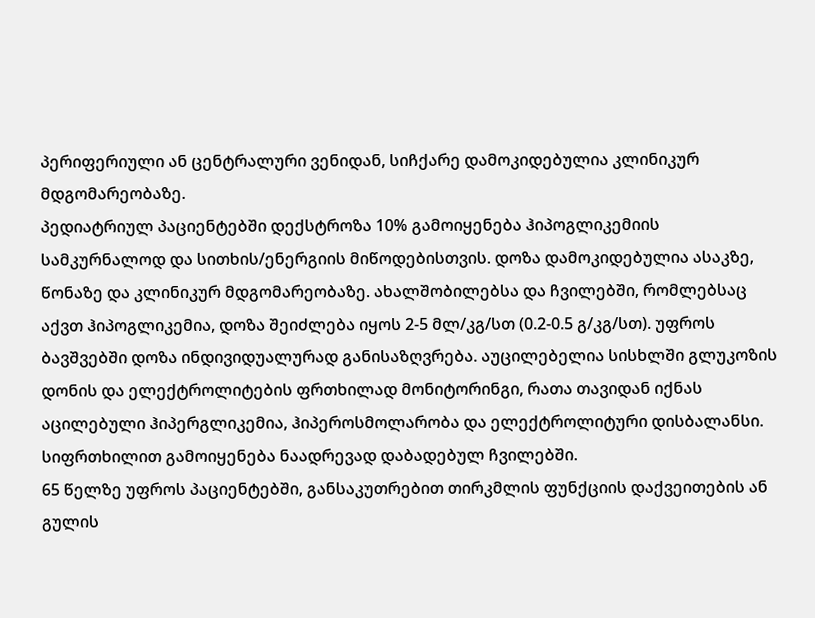პერიფერიული ან ცენტრალური ვენიდან, სიჩქარე დამოკიდებულია კლინიკურ მდგომარეობაზე.
პედიატრიულ პაციენტებში დექსტროზა 10% გამოიყენება ჰიპოგლიკემიის სამკურნალოდ და სითხის/ენერგიის მიწოდებისთვის. დოზა დამოკიდებულია ასაკზე, წონაზე და კლინიკურ მდგომარეობაზე. ახალშობილებსა და ჩვილებში, რომლებსაც აქვთ ჰიპოგლიკემია, დოზა შეიძლება იყოს 2-5 მლ/კგ/სთ (0.2-0.5 გ/კგ/სთ). უფროს ბავშვებში დოზა ინდივიდუალურად განისაზღვრება. აუცილებელია სისხლში გლუკოზის დონის და ელექტროლიტების ფრთხილად მონიტორინგი, რათა თავიდან იქნას აცილებული ჰიპერგლიკემია, ჰიპეროსმოლარობა და ელექტროლიტური დისბალანსი. სიფრთხილით გამოიყენება ნაადრევად დაბადებულ ჩვილებში.
65 წელზე უფროს პაციენტებში, განსაკუთრებით თირკმლის ფუნქციის დაქვეითების ან გულის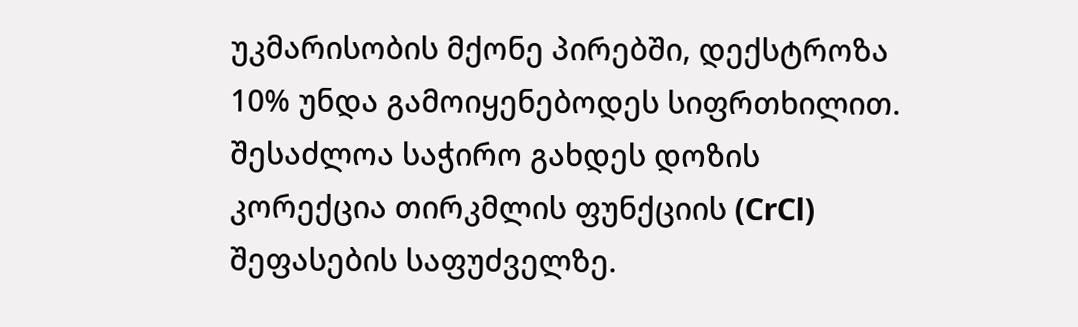უკმარისობის მქონე პირებში, დექსტროზა 10% უნდა გამოიყენებოდეს სიფრთხილით. შესაძლოა საჭირო გახდეს დოზის კორექცია თირკმლის ფუნქციის (CrCl) შეფასების საფუძველზე.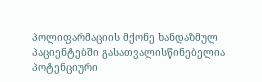პოლიფარმაციის მქონე ხანდაზმულ პაციენტებში გასათვალისწინებელია პოტენციური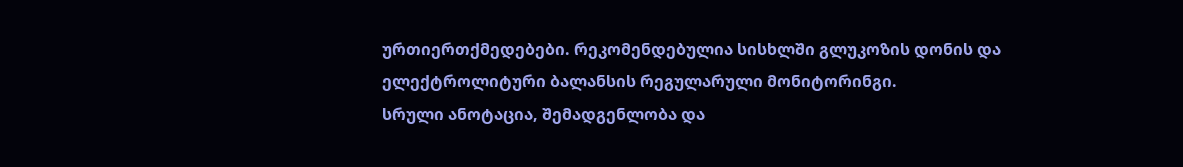ურთიერთქმედებები. რეკომენდებულია სისხლში გლუკოზის დონის და ელექტროლიტური ბალანსის რეგულარული მონიტორინგი.
სრული ანოტაცია, შემადგენლობა და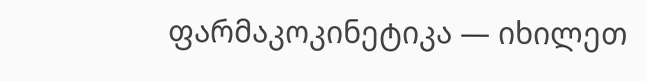ფარმაკოკინეტიკა — იხილეთ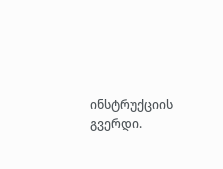ინსტრუქციის გვერდი.